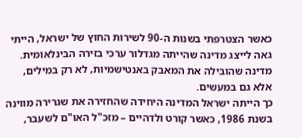כאשר הצטרפתי בשנות ה-90 לשירות החוץ של ישראל, הייתי גאה לייצג מדינה שהייתה מגדלור ערכי בזירה הבינלאומית. מדינה שהובילה את המאבק באנטישמיות, לא רק במילים, אלא גם במעשים.
כך הייתה ישראל המדינה היחידה שהחזירה את שגרירה מווינה בשנת 1986, כאשר קורט ולדהיים – מזכ"ל האו"ם לשעבר,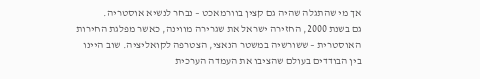אך מי שהתגלה שהיה גם קצין בוורמאכט – נבחר לנשיא אוסטריה.
גם בשנת 2000, החזירה ישראל את שגרירה מווינה, כאשר מפלגת החירות האוסטרית – ששורשיה במשטר הנאצי, הצטרפה לקואליציה. שוב היינו בין הבודדים בעולם שהציבו את העמדה הערכית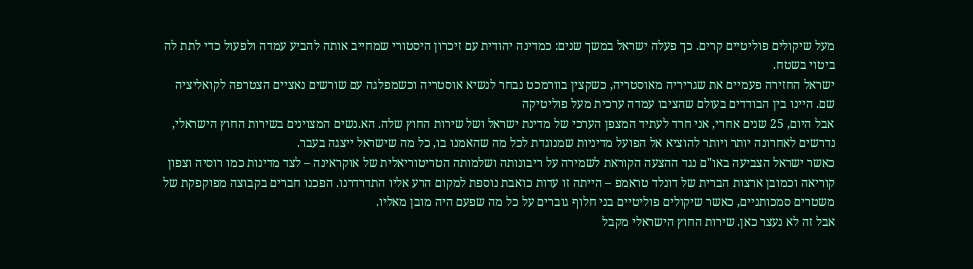מעל שיקולים פוליטיים קרים. כך פעלה ישראל במשך שנים: כמדינה יהודית עם זיכרון היסטורי שמחייב אותה להביע עמדה ולפעול כדי לתת לה ביטוי בשטח.
ישראל החזירה פעמיים את שגריריה מאוסטריה, כשקצין בוורמכט נבחר לנשיא אוסטריה וכשמפלגה עם שורשים נאציים הצטרפה לקואליציה שם. היינו בין הבודדים בעולם שהציבו עמדה ערכית מעל פוליטיקה
אבל היום, 25 שנים אחרי, אני חרד לעתיד המצפן הערכי של מדינת ישראל ושל שירות החוץ שלה. הא.נשים המצוינים בשירות החוץ הישראלי, נדרשים לאחרונה יותר ויותר להוציא אל הפועל מדיניות שמנוגדת לכל מה שהאמנו בו, כל מה שישראל ייצגה בעבר.
כאשר ישראל הצביעה באו"ם נגד ההצעה הקוראת לשמירה על ריבונותה ושלמותה הטריטוריאלית של אוקראינה – לצד מדינות כמו רוסיה וצפון קוריאה וכמובן ארצות הברית של דונלד טראמפ – הייתה זו עדות כואבת נוספת למקום הרע אליו התדרדרנו. הפכנו חברים בקבוצה מפוקפקת של משטרים סמכותניים, כאשר שיקולים פוליטיים בני חלוף גוברים על כל מה שפעם היה מובן מאליו.
אבל זה לא נעצר כאן. שירות החוץ הישראלי מקבל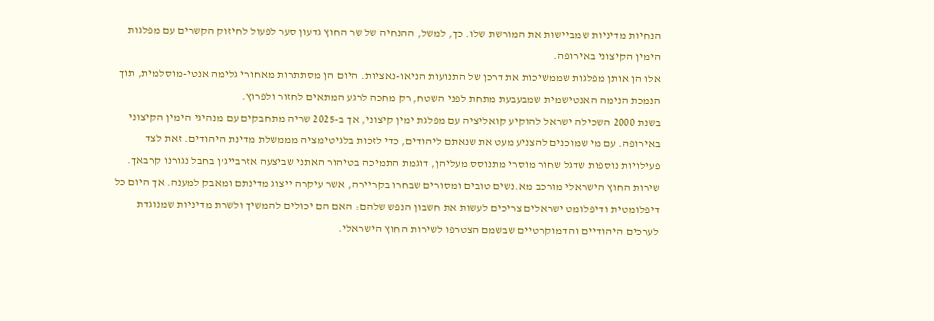הנחיות מדיניות שמביישות את המורשת שלו. כך, למשל, ההנחיה של שר החוץ גדעון סער לפעול לחיזוק הקשרים עם מפלגות הימין הקיצוני באירופה.
אלו הן אותן מפלגות שממשיכות את דרכן של התנועות הניאו-נאציות. היום הן מסתתרות מאחורי גלימה אנטי-מוסלמית, תוך הנמכת הנימה האנטישמית שמבעבעת מתחת לפני השטח, רק מחכה לרגע המתאים לחזור ולפרוץ.
בשנת 2000 השכילה ישראל להוקיע קואליציה עם מפלגת ימין קיצוני, אך ב-2025 שריה מתחבקים עם מנהיגי הימין הקיצוני באירופה. עם מי שמוכנים להצניע מעט את שנאתם ליהודים, כדי לזכות בלגיטימציה מממשלת מדינת היהודים. זאת לצד פעילויות נוספות שדגל שחור מוסרי מתנוסס מעליהן, דוגמת התמיכה בטיהור האתני שביצעה אזרבייג'ן בחבל נגורנו קרבאך.
שירות החוץ הישראלי מורכב מא.נשים טובים ומסורים שבחרו בקריירה, אשר עיקרה ייצוג מדינתם ומאבק למענה. אך היום כל דיפלומטית ודיפלומט ישראלים צריכים לעשות את חשבון הנפש שלהם: האם הם יכולים להמשיך ולשרת מדיניות שמנוגדת לערכים היהודיים והדמוקרטיים שבשמם הצטרפו לשירות החוץ הישראלי.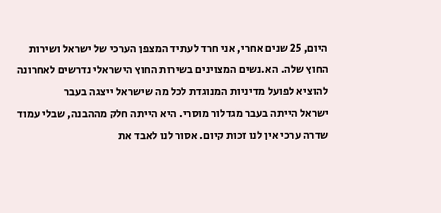היום, 25 שנים אחרי, אני חרד לעתיד המצפן הערכי של ישראל ושירות החוץ שלה. הא.נשים המצוינים בשירות החוץ הישראלי נדרשים לאחרונה להוציא לפועל מדיניות המנוגדת לכל מה שישראל ייצגה בעבר
ישראל הייתה בעבר מגדלור מוסרי. היא הייתה חלק מההבנה, שבלי עמוד שדרה ערכי אין לנו זכות קיום. אסור לנו לאבד את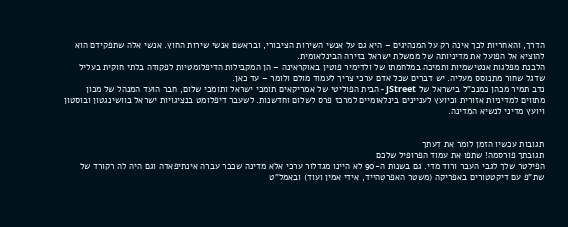הדרך, והאחריות לכך אינה רק על המנהיגים – היא גם על אנשי השירות הציבורי, ובראשם אנשי שירות החוץ. אנשי אלה שתפקידם הוא להוציא אל הפועל את מדיניותה של ממשלת ישראל בזירה הבינלאומית.
הלבנת מפלגות אנטישמיות ותמיכה במלחמתו של ולדימיר פוטין באוקראינה – הן המקבילות הדיפלומטיות לפקודה בלתי חוקית בעליל שדגל שחור מתנוסס מעליה. יש דברים שכל אדם ערכי צריך לעמוד מולם ולומר – עד כאן.
נדב תמיר מכהן כמנכ"ל בישראל של JStreet - הבית הפוליטי של אמריקאים תומכי ישראל ותומכי שלום, חבר הועד המנהל של מכון מתווים למדיניות אזורית וכיועץ לעניינים בינלאומיים למרכז פרס לשלום וחדשנות. לשעבר דיפלומט בנציגויות ישראל בוושינגטון ובוסטון ויועץ מדיני לנשיא המדינה.


תגובות עכשיו הזמן לומר את דעתך
תגובתך פורסמה! שתפו את עמוד הפרופיל שלכם
הפילטר שלך לגבי העבר ורוד מדי. גם בשנות ה-90 לא היינו מגדלור ערכי אלא מדינה שכבר עברה אינתיפאדה וגם היה לה רקורד של שת"פ עם דיקטטורים באפריקה (משטר האפרטהייד, אידי אמין ועוד) ובאמל"ט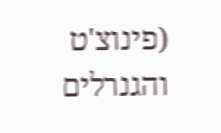(פינוצ'ט והגנרלים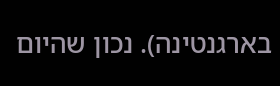בארגנטינה). נכון שהיום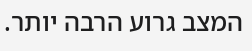המצב גרוע הרבה יותר.